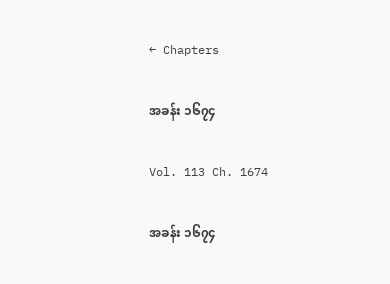← Chapters

အခန်း ၁၆၇၄

Vol. 113 Ch. 1674

အခန်း ၁၆၇၄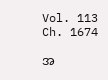Vol. 113 Ch. 1674

အ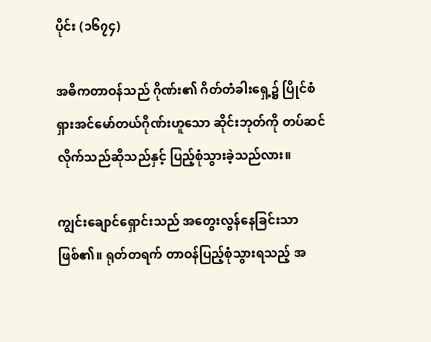ပိုင်း (၁၆၇၄)

အဓိကတာဝန်သည် ဂိုဏ်း၏ ဂိတ်တံခါးရှေ့၌ ပြိုင်စံရှားအင်မော်တယ်ဂိုဏ်းဟူသော ဆိုင်းဘုတ်ကို တပ်ဆင် လိုက်သည်ဆိုသည်နှင့် ပြည့်စုံသွားခဲ့သည်လား။

ကျွင်းချောင်ရှောင်းသည် အတွေးလွန်နေခြင်းသာဖြစ်၏။ ရုတ်တရက် တာဝန်ပြည့်စုံသွားရသည့် အ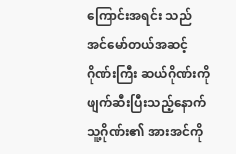ကြောင်းအရင်း သည် အင်မော်တယ်အဆင့်ဂိုဏ်းကြီး ဆယ်ဂိုဏ်းကို ဖျက်ဆီးပြီးသည့်နောက် သူ့ဂိုဏ်း၏ အားအင်ကို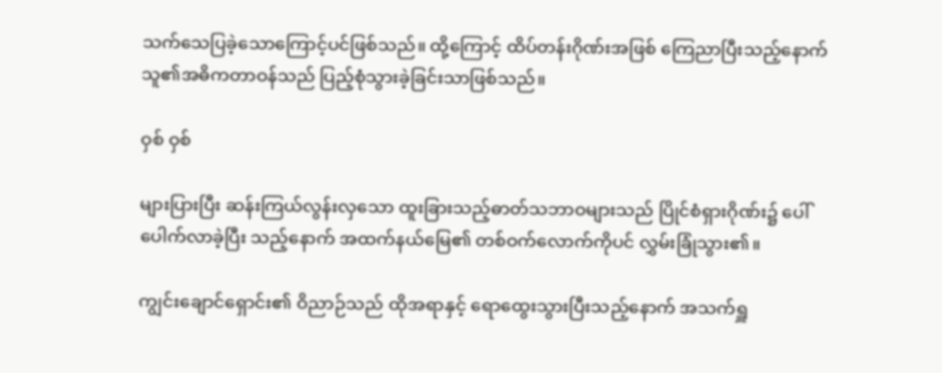သက်သေပြခဲ့သောကြောင့်ပင်ဖြစ်သည်။ ထို့ကြောင့် ထိပ်တန်းဂိုဏ်းအဖြစ် ကြေညာပြီးသည့်နောက် သူ၏အဓိကတာဝန်သည် ပြည့်စုံသွားခဲ့ခြင်းသာဖြစ်သည်။

ဝှစ် ဝှစ်

များပြားပြီး ဆန်းကြယ်လွန်းလှသော ထူးခြားသည့်ဓာတ်သဘာဝများသည် ပြိုင်စံရှားဂိုဏ်း၌ ပေါ်ပေါက်လာခဲ့ပြီး သည့်နောက် အထက်နယ်မြေ၏ တစ်ဝက်လောက်ကိုပင် လွှမ်းခြုံသွား၏။

ကျွင်းချောင်ရှောင်း၏ ဝိညာဉ်သည် ထိုအရာနှင့် ရောထွေးသွားပြီးသည့်နောက် အသက်ရှူ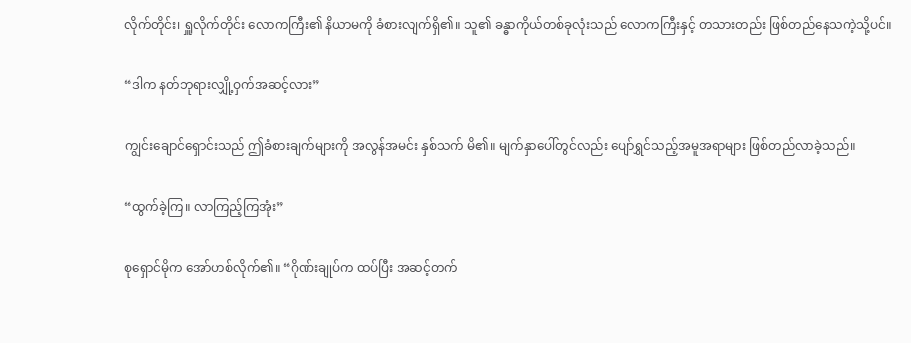လိုက်တိုင်း၊ ရှူလိုက်တိုင်း လောကကြီး၏ နိယာမကို ခံစားလျက်ရှိ၏။ သူ၏ ခန္ဓာကိုယ်တစ်ခုလုံးသည် လောကကြီးနှင့် တသားတည်း ဖြစ်တည်နေသကဲ့သို့ပင်။

“ဒါက နတ်ဘုရားလျှို့ဝှက်အဆင့်လား”

ကျွင်းချောင်ရှောင်းသည် ဤခံစားချက်များကို အလွန်အမင်း နှစ်သက် မိ၏။ မျက်နှာပေါ်တွင်လည်း ပျော်ရွှင်သည့်အမူအရာများ ဖြစ်တည်လာခဲ့သည်။

“ထွက်ခဲ့ကြ။ လာကြည့်ကြအုံး”

စုရှောင်မိုက အော်ဟစ်လိုက်၏။ “ဂိုဏ်းချုပ်က ထပ်ပြီး အဆင့်တက်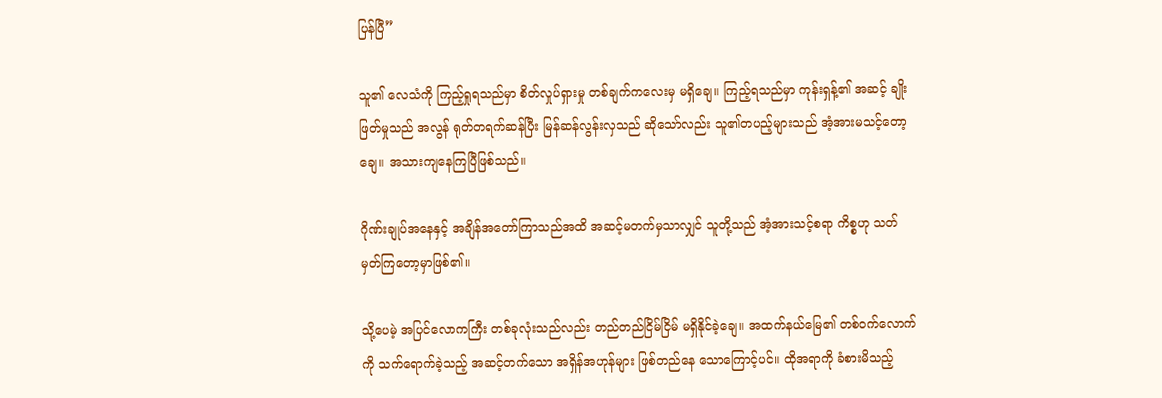ပြန်ပြီ”

သူ၏ လေသံကို ကြည့်ရှုရသည်မှာ စိတ်လှုပ်ရှားမှု တစ်ချက်ကလေးမှ မရှိချေ။ ကြည့်ရသည်မှာ ကုန်းရှန့်၏ အဆင့် ချိုးဖြတ်မှုသည် အလွန် ရုတ်တရက်ဆန်ပြီး မြန်ဆန်လွန်းလှသည် ဆိုသော်လည်း သူ၏တပည့်များသည် အံ့အားမသင့်တော့ချေ။ အသားကျနေကြပြီဖြစ်သည်။

ဂိုဏ်းချုပ်အနေနှင့် အချိန်အတော်ကြာသည်အထိ အဆင့်မတက်မှသာလျှင် သူတို့သည် အံ့အားသင့်စရာ ကိစ္စဟု သတ်မှတ်ကြတော့မှာဖြစ်၏။

သို့ပေမဲ့ အပြင်လောကကြီး တစ်ခုလုံးသည်လည်း တည်တည်ငြိမ်ငြိမ် မရှိနိုင်ခဲ့ချေ။ အထက်နယ်မြေ၏ တစ်ဝက်လောက်ကို သက်ရောက်ခဲ့သည့် အဆင့်တက်သော အရှိန်အဟုန်များ ဖြစ်တည်နေ သောကြောင့်ပင်။ ထိုအရာကို ခံစားမိသည့်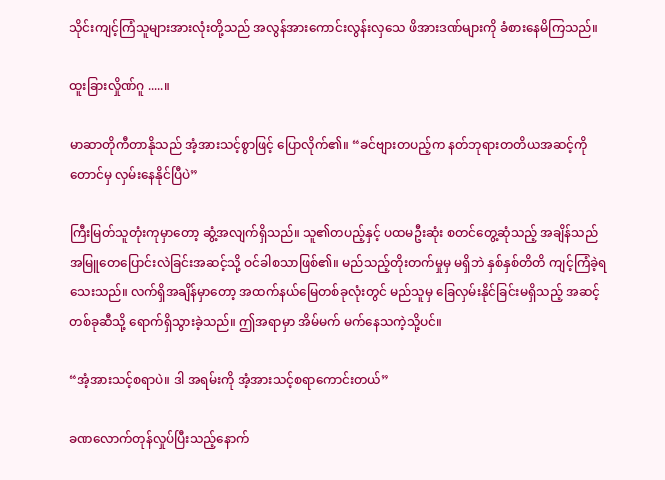သိုင်းကျင့်ကြံသူများအားလုံးတို့သည် အလွန်အားကောင်းလွန်းလှသေ ဖိအားဒဏ်များကို ခံစားနေမိကြသည်။

ထူးခြားလှိုဏ်ဂူ .....။

မာဆာတိုကီတာနိုသည် အံ့အားသင့်စွာဖြင့် ပြောလိုက်၏။ “ခင်ဗျားတပည့်က နတ်ဘုရားတတိယအဆင့်ကို တောင်မှ လှမ်းနေနိုင်ပြီပဲ”

ကြီးမြတ်သူတုံးကုမှာတော့ ဆွံ့အလျက်ရှိသည်။ သူ၏တပည့်နှင့် ပထမဦးဆုံး စတင်တွေ့ဆုံသည့် အချိန်သည် အမြူတေပြောင်းလဲခြင်းအဆင့်သို့ ဝင်ခါစသာဖြစ်၏။ မည်သည့်တိုးတက်မှုမှ မရှိဘဲ နှစ်နှစ်တိတိ ကျင့်ကြံခဲ့ရ သေးသည်။ လက်ရှိအချိန်မှာတော့ အထက်နယ်မြေတစ်ခုလုံးတွင် မည်သူမှ ခြေလှမ်းနိုင်ခြင်းမရှိသည့် အဆင့် တစ်ခုဆီသို့ ရောက်ရှိသွားခဲ့သည်။ ဤအရာမှာ အိမ်မက် မက်နေသကဲ့သို့ပင်။

“အံ့အားသင့်စရာပဲ။ ဒါ အရမ်းကို အံ့အားသင့်စရာကောင်းတယ်”

ခဏလောက်တုန်လှုပ်ပြီးသည့်နောက်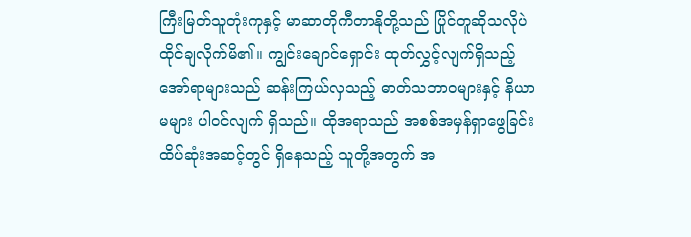ကြီးမြတ်သူတုံးကုနှင့် မာဆာတိုကီတာနိုတို့သည် ပြိုင်တူဆိုသလိုပဲ ထိုင်ချလိုက်မိ၏။ ကျွင်းချောင်ရှောင်း ထုတ်လွှင့်လျက်ရှိသည့် အော်ရာများသည် ဆန်းကြယ်လှသည့် ဓာတ်သဘာဝများနှင့် နိယာမများ ပါဝင်လျက် ရှိသည်။ ထိုအရာသည် အစစ်အမှန်ရှာဖွေခြင်းထိပ်ဆုံးအဆင့်တွင် ရှိနေသည့် သူတို့အတွက် အ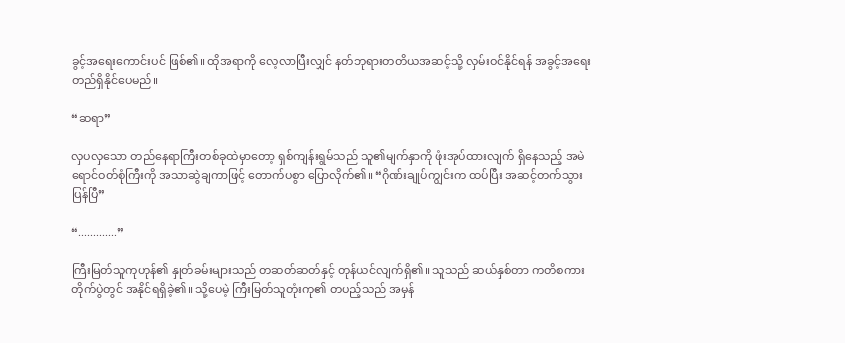ခွင့်အရေးကောင်းပင် ဖြစ်၏။ ထိုအရာကို လေ့လာပြီးလျှင် နတ်ဘုရားတတိယအဆင့်သို့ လှမ်းဝင်နိုင်ရန် အခွင့်အရေး တည်ရှိနိုင်ပေမည်။

“ဆရာ”

လှပလှသော တည်နေရာကြီးတစ်ခုထဲမှာတော့ ရှစ်ကျန်းရွမ်သည် သူ၏မျက်နှာကို ဖုံးအုပ်ထားလျက် ရှိနေသည့် အမဲရောင်ဝတ်စုံကြီးကို အသာဆွဲချကာဖြင့် တောက်ပစွာ ပြောလိုက်၏။ “ဂိုဏ်းချုပ်ကျွင်းက ထပ်ပြီး အဆင့်တက်သွားပြန်ပြီ”

“.............”

ကြီးမြတ်သူကုဟုန်၏ နှုတ်ခမ်းများသည် တဆတ်ဆတ်နှင့် တုန်ယင်လျက်ရှိ၏။ သူသည် ဆယ်နှစ်တာ ကတိစကား တိုက်ပွဲတွင် အနိုင်ရရှိခဲ့၏။ သို့ပေမဲ့ ကြီးမြတ်သူတုံးကု၏ တပည့်သည် အမှန်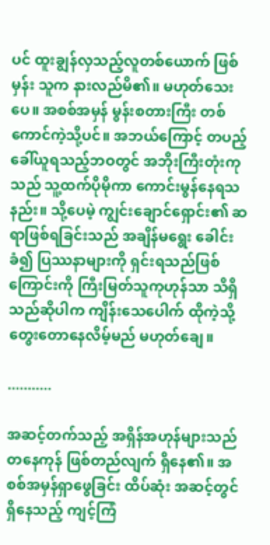ပင် ထူးချွန်လှသည့်လူတစ်ယောက် ဖြစ်မှန်း သူက နားလည်မိ၏။ မဟုတ်သေးပေ။ အစစ်အမှန် မွန်းစတားကြီး တစ်ကောင်ကဲ့သို့ပင်။ အဘယ်ကြောင့် တပည့်ခေါ်ယူရသည့်ဘဝတွင် အဘိုးကြီးတုံးကုသည် သူ့ထက်ပိုမိုကာ ကောင်းမွန်နေရသနည်း။ သို့ပေမဲ့ ကျွင်းချောင်ရှောင်း၏ ဆရာဖြစ်ရခြင်းသည် အချိန်မရွေး ခေါင်းခံ၍ ပြဿနာများကို ရှင်းရသည်ဖြစ်ကြောင်းကို ကြီးမြတ်သူကုဟုန်သာ သိရှိသည်ဆိုပါက ကျိန်းသေပေါက် ထိုကဲ့သို့ တွေးတောနေလိမ့်မည် မဟုတ်ချေ။

...........

အဆင့်တက်သည့် အရှိန်အဟုန်များသည် တနေကုန် ဖြစ်တည်လျက် ရှိနေ၏။ အစစ်အမှန်ရှာဖွေခြင်း ထိပ်ဆုံး အဆင့်တွင် ရှိနေသည့် ကျင့်ကြံ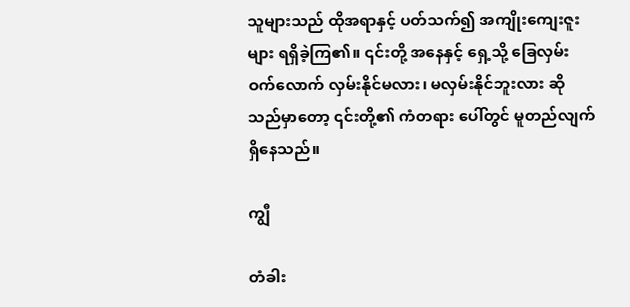သူများသည် ထိုအရာနှင့် ပတ်သက်၍ အကျိုးကျေးဇူးများ ရရှိခဲ့ကြ၏။ ၎င်းတို့ အနေနှင့် ရှေ့သို့ ခြေလှမ်းဝက်လောက် လှမ်းနိုင်မလား၊ မလှမ်းနိုင်ဘူးလား ဆိုသည်မှာတော့ ၎င်းတို့၏ ကံတရား ပေါ်တွင် မူတည်လျက် ရှိနေသည်။

ကျွီ

တံခါး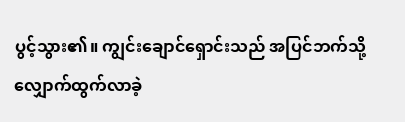ပွင့်သွား၏။ ကျွင်းချောင်ရှောင်းသည် အပြင်ဘက်သို့ လျှောက်ထွက်လာခဲ့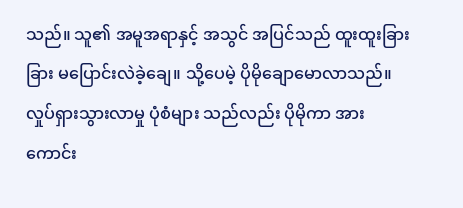သည်။ သူ၏ အမူအရာနှင့် အသွင် အပြင်သည် ထူးထူးခြားခြား မပြောင်းလဲခဲ့ချေ။ သို့ပေမဲ့ ပိုမိုချောမောလာသည်။ လှုပ်ရှားသွားလာမှု ပုံစံများ သည်လည်း ပိုမိုကာ အားကောင်း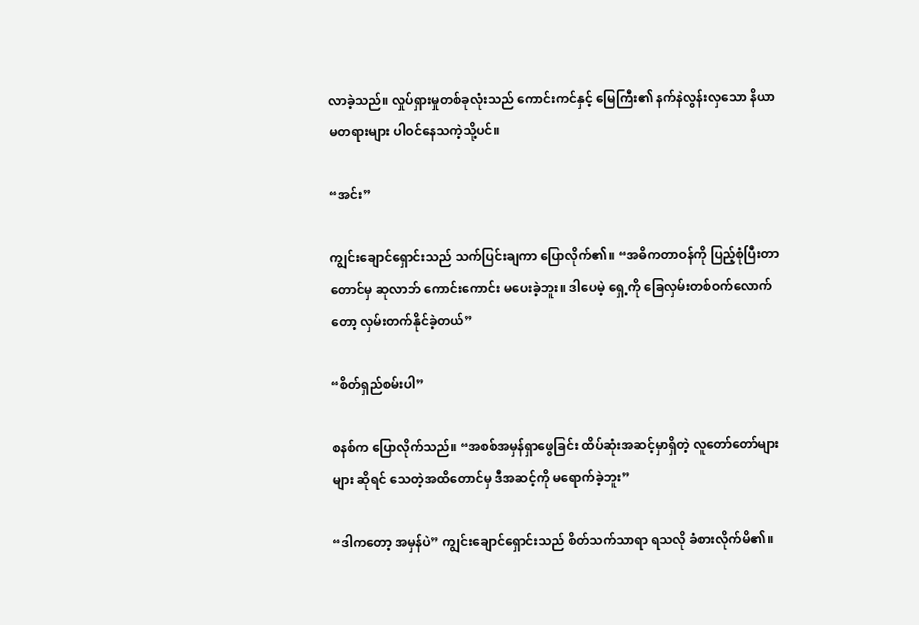လာခဲ့သည်။ လှုပ်ရှားမှုတစ်ခုလုံးသည် ကောင်းကင်နှင့် မြေကြီး၏ နက်နဲလွန်းလှသော နိယာမတရားများ ပါဝင်နေသကဲ့သို့ပင်။

“အင်း”

ကျွင်းချောင်ရှောင်းသည် သက်ပြင်းချကာ ပြောလိုက်၏။ “အဓိကတာဝန်ကို ပြည့်စုံပြီးတာတောင်မှ ဆုလာဘ် ကောင်းကောင်း မပေးခဲ့ဘူး။ ဒါပေမဲ့ ရှေ့ကို ခြေလှမ်းတစ်ဝက်လောက်တော့ လှမ်းတက်နိုင်ခဲ့တယ်”

“စိတ်ရှည်စမ်းပါ”

စနစ်က ပြောလိုက်သည်။ “အစစ်အမှန်ရှာဖွေခြင်း ထိပ်ဆုံးအဆင့်မှာရှိတဲ့ လူတော်တော်များများ ဆိုရင် သေတဲ့အထိတောင်မှ ဒီအဆင့်ကို မရောက်ခဲ့ဘူး”

“ဒါကတော့ အမှန်ပဲ” ကျွင်းချောင်ရှောင်းသည် စိတ်သက်သာရာ ရသလို ခံစားလိုက်မိ၏။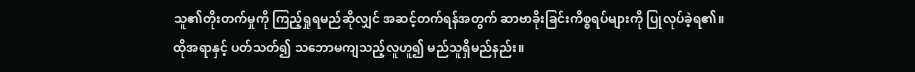သူ၏တိုးတက်မှုကို ကြည့်ရှုရမည်ဆိုလျှင် အဆင့်တက်ရန်အတွက် ဆာဗာခိုးခြင်းကိစ္စရပ်များကို ပြုလုပ်ခဲ့ရ၏။ ထိုအရာနှင့် ပတ်သတ်၍ သဘောမကျသည့်လူဟူ၍ မည်သူရှိမည်နည်း။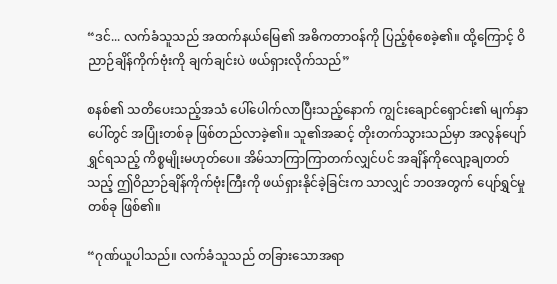“ဒင်... လက်ခံသူသည် အထက်နယ်မြေ၏ အဓိကတာဝန်ကို ပြည့်စုံစေခဲ့၏။ ထို့ကြောင့် ဝိညာဉ်ချိန်ကိုက်ဗုံးကို ချက်ချင်းပဲ ဖယ်ရှားလိုက်သည်”

စနစ်၏ သတိပေးသည့်အသံ ပေါ်ပေါက်လာပြီးသည့်နောက် ကျွင်းချောင်ရှောင်း၏ မျက်နှာပေါ်တွင် အပြုံးတစ်ခု ဖြစ်တည်လာခဲ့၏။ သူ၏အဆင့် တိုးတက်သွားသည်မှာ အလွန်ပျော်ရွှင်ရသည့် ကိစ္စမျိုးမဟုတ်ပေ။ အိမ်သာကြာကြာတက်လျှင်ပင် အချိန်ကိုလျော့ချတတ်သည့် ဤဝိညာဉ်ချိန်ကိုက်ဗုံးကြီးကို ဖယ်ရှားနိုင်ခဲ့ခြင်းက သာလျှင် ဘဝအတွက် ပျော်ရွှင်မှုတစ်ခု ဖြစ်၏။

“ဂုဏ်ယူပါသည်။ လက်ခံသူသည် တခြားသောအရာ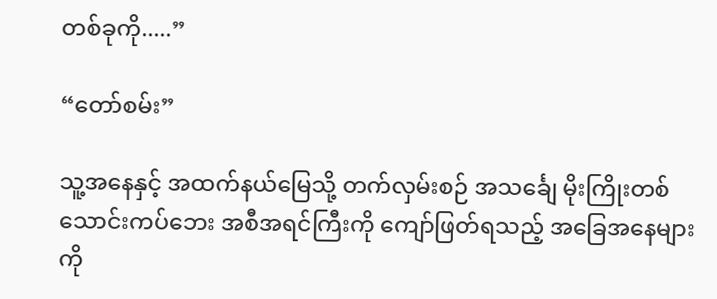တစ်ခုကို.....”

“တော်စမ်း”

သူ့အနေနှင့် အထက်နယ်မြေသို့ တက်လှမ်းစဉ် အသင်္ချေ မိုးကြိုးတစ်သောင်းကပ်ဘေး အစီအရင်ကြီးကို ကျော်ဖြတ်ရသည့် အခြေအနေများကို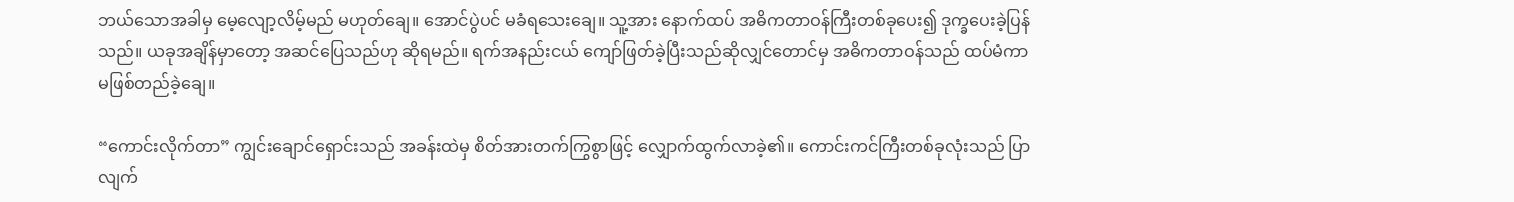ဘယ်သောအခါမှ မေ့လျော့လိမ့်မည် မဟုတ်ချေ။ အောင်ပွဲပင် မခံရသေးချေ။ သူ့အား နောက်ထပ် အဓိကတာဝန်ကြီးတစ်ခုပေး၍ ဒုက္ခပေးခဲ့ပြန်သည်။ ယခုအချိန်မှာတော့ အဆင်ပြေသည်ဟု ဆိုရမည်။ ရက်အနည်းငယ် ကျော်ဖြတ်ခဲ့ပြီးသည်ဆိုလျှင်တောင်မှ အဓိကတာဝန်သည် ထပ်မံကာ မဖြစ်တည်ခဲ့ချေ။

“ကောင်းလိုက်တာ” ကျွင်းချောင်ရှောင်းသည် အခန်းထဲမှ စိတ်အားတက်ကြွစွာဖြင့် လျှောက်ထွက်လာခဲ့၏။ ကောင်းကင်ကြီးတစ်ခုလုံးသည် ပြာလျက်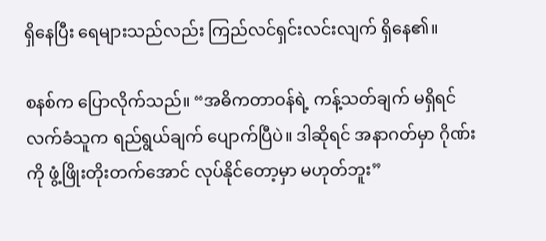ရှိနေပြီး ရေများသည်လည်း ကြည်လင်ရှင်းလင်းလျက် ရှိနေ၏။

စနစ်က ပြောလိုက်သည်။ “အဓိကတာဝန်ရဲ့ ကန့်သတ်ချက် မရှိရင် လက်ခံသူက ရည်ရွယ်ချက် ပျောက်ပြီပဲ။ ဒါဆိုရင် အနာဂတ်မှာ ဂိုဏ်းကို ဖွံ့ဖြိုးတိုးတက်အောင် လုပ်နိုင်တော့မှာ မဟုတ်ဘူး”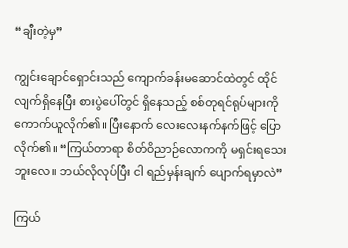“ချီးတဲ့မှ”

ကျွင်းချောင်ရှောင်းသည် ကျောက်ခန်းမဆောင်ထဲတွင် ထိုင်လျက်ရှိနေပြီး စားပွဲပေါ်တွင် ရှိနေသည့် စစ်တုရင်ရုပ်များကို ကောက်ယူလိုက်၏။ ပြီးနောက် လေးလေးနက်နက်ဖြင့် ပြောလိုက်၏။ “ကြယ်တာရာ စိတ်ဝိညာဉ်လောကကို မရှင်းရသေးဘူးလေ။ ဘယ်လိုလုပ်ပြီး ငါ ရည်မှန်းချက် ပျောက်ရမှာလဲ”

ကြယ်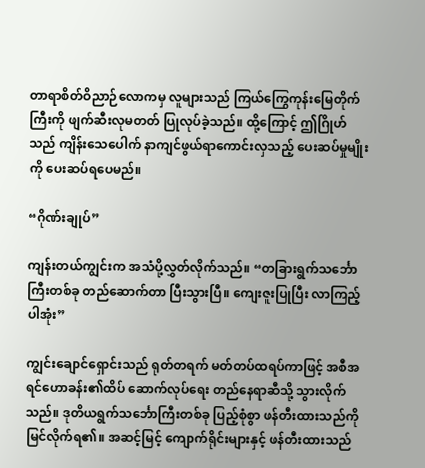တာရာစိတ်ဝိညာဉ်လောကမှ လူများသည် ကြယ်ကြွေကုန်းမြေတိုက်ကြီးကို ဖျက်ဆီးလုမတတ် ပြုလုပ်ခဲ့သည်။ ထို့ကြောင့် ဤဂြိုဟ်သည် ကျိန်းသေပေါက် နာကျင်ဖွယ်ရာကောင်းလှသည့် ပေးဆပ်မှုမျိုးကို ပေးဆပ်ရပေမည်။

“ဂိုဏ်းချုပ်”

ကျန်းတယ်ကျွင်းက အသံပို့လွှတ်လိုက်သည်။ “တခြားရွက်သင်္ဘောကြီးတစ်ခု တည်ဆောက်တာ ပြီးသွားပြီ။ ကျေးဇူးပြုပြီး လာကြည့်ပါအုံး”

ကျွင်းချောင်ရှောင်းသည် ရုတ်တရက် မတ်တပ်ထရပ်ကာဖြင့် အစီအရင်ဟောခန်း၏ထိပ် ဆောက်လုပ်ရေး တည်နေရာဆီသို့ သွားလိုက်သည်။ ဒုတိယရွက်သင်္ဘောကြီးတစ်ခု ပြည့်စုံစွာ ဖန်တီးထားသည်ကို မြင်လိုက်ရ၏။ အဆင့်မြင့် ကျောက်ရိုင်းများနှင့် ဖန်တီးထားသည်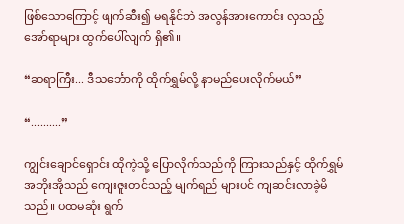ဖြစ်သောကြောင့် ဖျက်ဆီး၍ မရနိုင်ဘဲ အလွန်အားကောင်း လှသည့် အော်ရာများ ထွက်ပေါ်လျက် ရှိ၏။

“ဆရာကြီး... ဒီသင်္ဘောကို ထိုက်ရွှမ်လို့ နာမည်ပေးလိုက်မယ်”

“..........”

ကျွင်းချောင်ရှောင်း ထိုကဲ့သို့ ပြောလိုက်သည်ကို ကြားသည်နှင့် ထိုက်ရွှမ်အဘိုးအိုသည် ကျေးဇူးတင်သည့် မျက်ရည် များပင် ကျဆင်းလာခဲ့မိသည်။ ပထမဆုံး ရွက်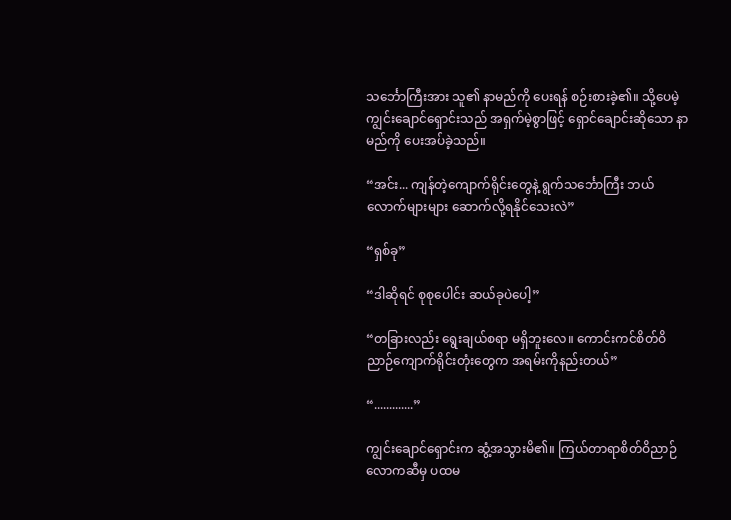သင်္ဘောကြီးအား သူ၏ နာမည်ကို ပေးရန် စဉ်းစားခဲ့၏။ သို့ပေမဲ့ ကျွင်းချောင်ရှောင်းသည် အရှက်မဲ့စွာဖြင့် ရှောင်ချောင်းဆိုသော နာမည်ကို ပေးအပ်ခဲ့သည်။

“အင်း... ကျန်တဲ့ကျောက်ရိုင်းတွေနဲ့ ရွက်သင်္ဘောကြီး ဘယ်လောက်များများ ဆောက်လို့ရနိုင်သေးလဲ”

“ရှစ်ခု”

“ဒါဆိုရင် စုစုပေါင်း ဆယ်ခုပဲပေါ့”

“တခြားလည်း ရွေးချယ်စရာ မရှိဘူးလေ။ ကောင်းကင်စိတ်ဝိညာဉ်ကျောက်ရိုင်းတုံးတွေက အရမ်းကိုနည်းတယ်”

“.............”

ကျွင်းချောင်ရှောင်းက ဆွံ့အသွားမိ၏။ ကြယ်တာရာစိတ်ဝိညာဉ်လောကဆီမှ ပထမ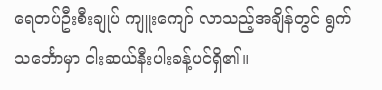ရေတပ်ဦးစီးချုပ် ကျူးကျော် လာသည့်အချိန်တွင် ရွက်သင်္ဘောမှာ ငါးဆယ်နီးပါးခန့်ပင်ရှိ၏။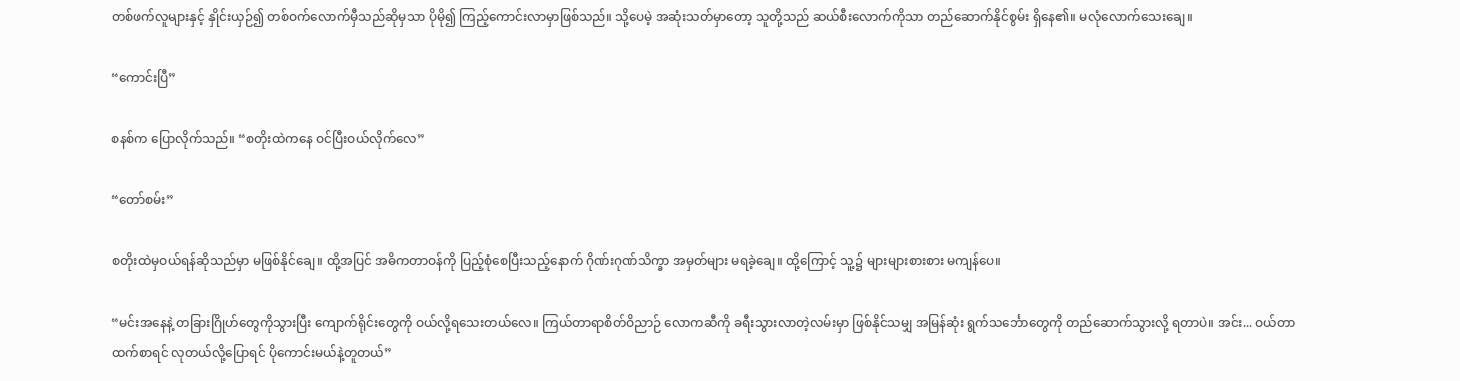တစ်ဖက်လူများနှင့် နှိုင်းယှဉ်၍ တစ်ဝက်လောက်မှီသည်ဆိုမှသာ ပိုမို၍ ကြည့်ကောင်းလာမှာဖြစ်သည်။ သို့ပေမဲ့ အဆုံးသတ်မှာတော့ သူတို့သည် ဆယ်စီးလောက်ကိုသာ တည်ဆောက်နိုင်စွမ်း ရှိနေ၏။ မလုံလောက်သေးချေ။

“ကောင်းပြီ”

စနစ်က ပြောလိုက်သည်။ “စတိုးထဲကနေ ဝင်ပြီးဝယ်လိုက်လေ”

“တော်စမ်း”

စတိုးထဲမှဝယ်ရန်ဆိုသည်မှာ မဖြစ်နိုင်ချေ။ ထို့အပြင် အဓိကတာဝန်ကို ပြည့်စုံစေပြီးသည့်နောက် ဂိုဏ်းဂုဏ်သိက္ခာ အမှတ်များ မရခဲ့ချေ။ ထို့ကြောင့် သူ့၌ များများစားစား မကျန်ပေ။

“မင်းအနေနဲ့ တခြားဂြိုဟ်တွေကိုသွားပြီး ကျောက်ရိုင်းတွေကို ဝယ်လို့ရသေးတယ်လေ။ ကြယ်တာရာစိတ်ဝိညာဉ် လောကဆီကို ခရီးသွားလာတဲ့လမ်းမှာ ဖြစ်နိုင်သမျှ အမြန်ဆုံး ရွက်သင်္ဘောတွေကို တည်ဆောက်သွားလို့ ရတာပဲ။ အင်း... ဝယ်တာထက်စာရင် လုတယ်လို့ပြောရင် ပိုကောင်းမယ်နဲ့တူတယ်”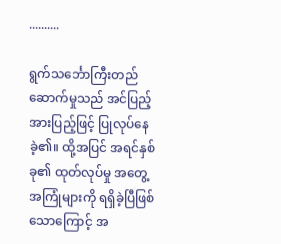..........

ရွက်သင်္ဘောကြီးတည်ဆောက်မှုသည် အင်ပြည့်အားပြည့်ဖြင့် ပြုလုပ်နေခဲ့၏။ ထို့အပြင် အရင်နှစ်ခု၏ ထုတ်လုပ်မှု အတွေ့အကြုံများကို ရရှိခဲ့ပြီဖြစ်သောကြောင့် အ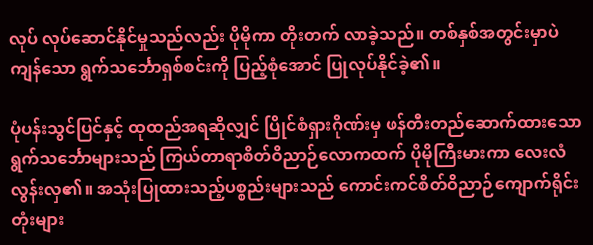လုပ် လုပ်ဆောင်နိုင်မှုသည်လည်း ပိုမိုကာ တိုးတက် လာခဲ့သည်။ တစ်နှစ်အတွင်းမှာပဲ ကျန်သော ရွက်သင်္ဘောရှစ်စင်းကို ပြည့်စုံအောင် ပြုလုပ်နိုင်ခဲ့၏။

ပုံပန်းသွင်ပြင်နှင့် ထုထည်အရဆိုလျှင် ပြိုင်စံရှားဂိုဏ်းမှ ဖန်တီးတည်ဆောက်ထားသော ရွက်သင်္ဘောများသည် ကြယ်တာရာစိတ်ဝိညာဉ်လောကထက် ပိုမိုကြီးမားကာ လေးလံလွန်းလှ၏။ အသုံးပြုထားသည့်ပစ္စည်းများသည် ကောင်းကင်စိတ်ဝိညာဉ်ကျောက်ရိုင်းတုံးများ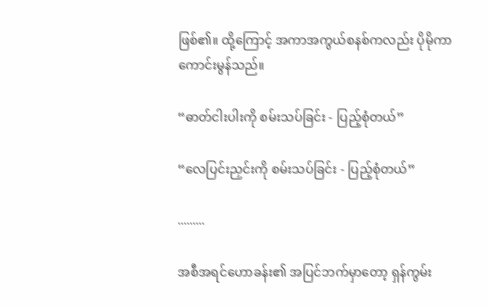ဖြစ်၏။ ထို့ကြောင့် အကာအကွယ်စနစ်ကလည်း ပိုမိုကာ ကောင်းမွန်သည်။

“ဓာတ်ငါးပါးကို စမ်းသပ်ခြင်း - ပြည့်စုံတယ်”

“လေပြင်းညှင်းကို စမ်းသပ်ခြင်း - ပြည့်စုံတယ်”

.........

အစီအရင်ဟောခန်း၏ အပြင်ဘက်မှာတော့ ရှန်ကွမ်း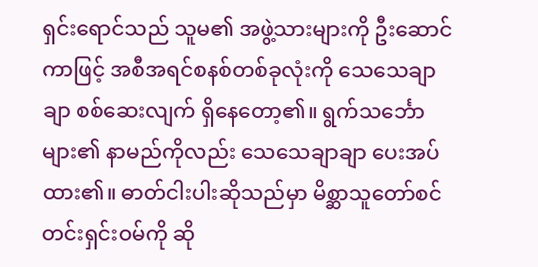ရှင်းရောင်သည် သူမ၏ အဖွဲ့သားများကို ဦးဆောင်ကာဖြင့် အစီအရင်စနစ်တစ်ခုလုံးကို သေသေချာချာ စစ်ဆေးလျက် ရှိနေတော့၏။ ရွက်သင်္ဘောများ၏ နာမည်ကိုလည်း သေသေချာချာ ပေးအပ်ထား၏။ ဓာတ်ငါးပါးဆိုသည်မှာ မိစ္ဆာသူတော်စင် တင်းရှင်းဝမ်ကို ဆို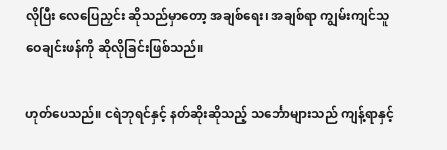လိုပြီး လေပြေညှင်း ဆိုသည်မှာတော့ အချစ်ရေး၊ အချစ်ရာ ကျွမ်းကျင်သူ ဝေချင်းဖန်ကို ဆိုလိုခြင်းဖြစ်သည်။

ဟုတ်ပေသည်။ ငရဲဘုရင်နှင့် နတ်ဆိုးဆိုသည့် သင်္ဘောများသည် ကျန့်ရာနှင့်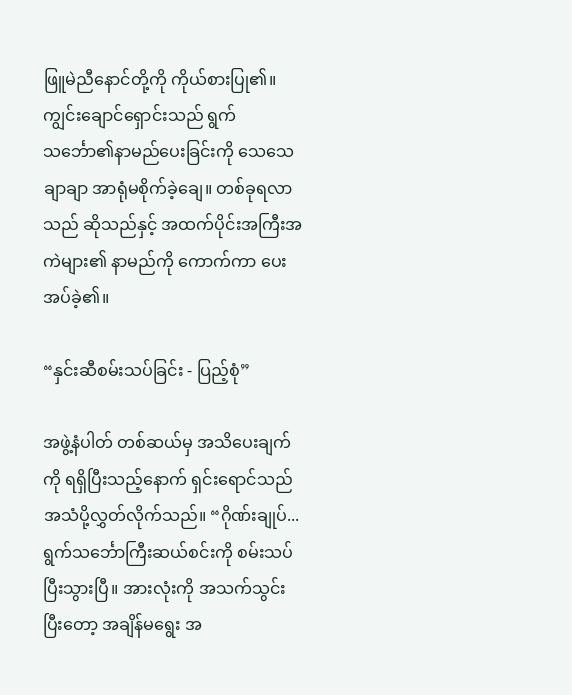ဖြူမဲညီနောင်တို့ကို ကိုယ်စားပြု၏။ ကျွင်းချောင်ရှောင်းသည် ရွက်သင်္ဘော၏နာမည်ပေးခြင်းကို သေသေချာချာ အာရုံမစိုက်ခဲ့ချေ။ တစ်ခုရလာသည် ဆိုသည်နှင့် အထက်ပိုင်းအကြီးအကဲများ၏ နာမည်ကို ကောက်ကာ ပေးအပ်ခဲ့၏။

“နှင်းဆီစမ်းသပ်ခြင်း - ပြည့်စုံ”

အဖွဲ့နံပါတ် တစ်ဆယ်မှ အသိပေးချက်ကို ရရှိပြီးသည့်နောက် ရှင်းရောင်သည် အသံပို့လွှတ်လိုက်သည်။ “ဂိုဏ်းချုပ်... ရွက်သင်္ဘောကြီးဆယ်စင်းကို စမ်းသပ်ပြီးသွားပြီ။ အားလုံးကို အသက်သွင်းပြီးတော့ အချိန်မရွေး အ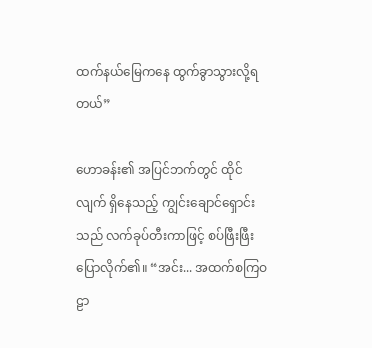ထက်နယ်မြေကနေ ထွက်ခွာသွားလို့ရတယ်”

ဟောခန်း၏ အပြင်ဘက်တွင် ထိုင်လျက် ရှိနေသည့် ကျွင်းချောင်ရှောင်းသည် လက်ခုပ်တီးကာဖြင့် စပ်ဖြီးဖြီး ပြောလိုက်၏။ “အင်း... အထက်စကြဝဠာ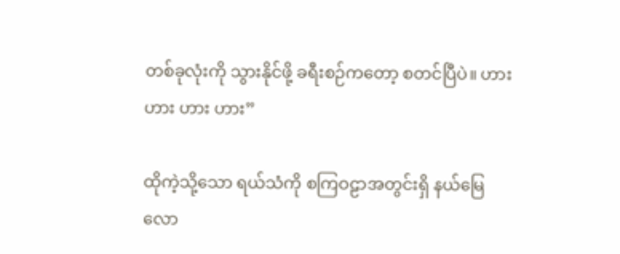တစ်ခုလုံးကို သွားနိုင်ဖို့ ခရီးစဉ်ကတော့ စတင်ပြီပဲ။ ဟား ဟား ဟား ဟား”

ထိုကဲ့သို့သော ရယ်သံကို စကြဝဠာအတွင်းရှိ နယ်မြေလော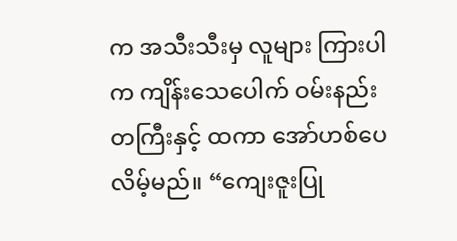က အသီးသီးမှ လူများ ကြားပါက ကျိန်းသေပေါက် ဝမ်းနည်းတကြီးနှင့် ထကာ အော်ဟစ်ပေလိမ့်မည်။ “ကျေးဇူးပြု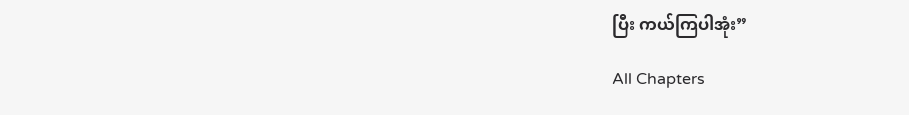ပြီး ကယ်ကြပါအုံး”

All Chapters